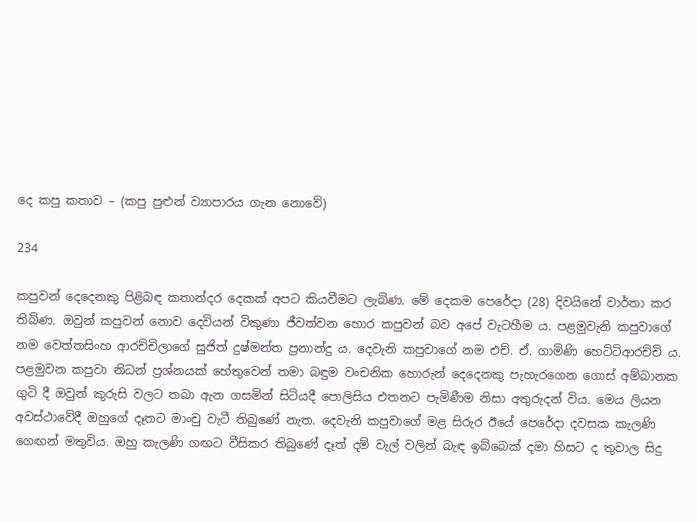දෙ කපු කතාව – (කපු පුළුන් ව්‍යාපාරය ගැන නොවේ)

234

කපුවන් දෙදෙනකු පිළිබඳ කතාන්දර දෙකක් අපට කියවීමට ලැබිණ. මේ දෙකම පෙරේදා (28) දිවයිනේ වාර්තා කර තිබිණ. ඔවුන් කපුවන් නොව දෙවියන් විකුණා ජීවත්වන හොර කපුවන් බව අපේ වැටහීම ය. පළමුවැනි කපුවාගේ නම වෙත්තසිංහ ආරච්චිලාගේ සුජිත් දුෂ්මන්ත ප්‍රනාන්දු ය. දෙවැනි කපුවාගේ නම එච්. ඒ. ගාමිණි හෙට්ටිආරච්චි ය. පළමුවන කපුවා නිධන් ප්‍රශ්නයක් හේතුවෙන් තමා බඳුම වංචනික හොරුන් දෙදෙනකු පැහැරගෙන ගොස් අම්බානක ගුටි දී ඔවුන් කුරුසි වලට තබා ඇන ගසමින් සිටියදී පොලිසිය එතනට පැමිණීම නිසා අතුරුදන් විය. මෙය ලියන අවස්ථාවේදී ඔහුගේ දෑතට මාංචු වැටී තිබුණේ නැත. දෙවැනි කපුවාගේ මළ සිරුර ඊයේ පෙරේදා දවසක කැලණි ගෙඟන් මතුවිය. ඔහු කැලණි ගඟට වීසිකර තිබුණේ දෑත් දම් වැල් වලින් බැඳ ඉබ්බෙක් දමා හිසට ද තුවාල සිදු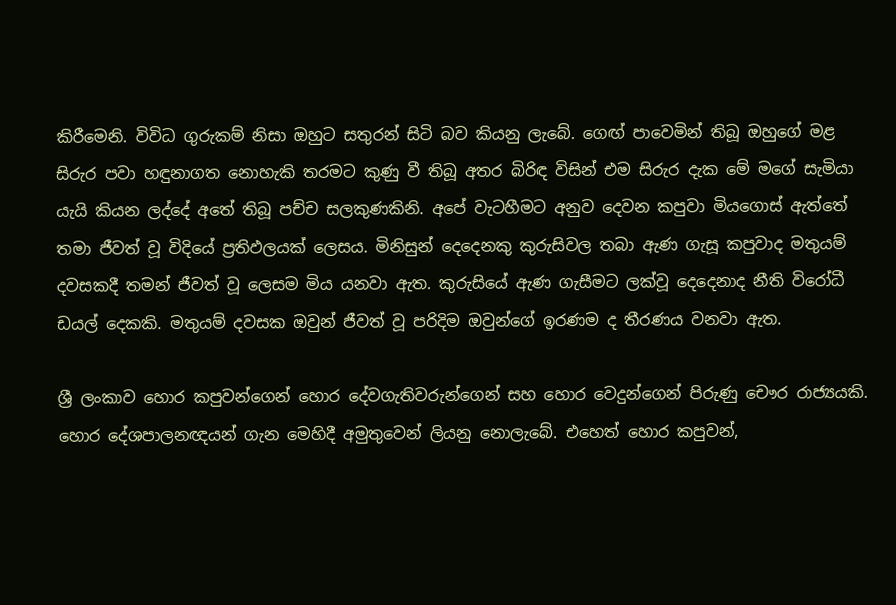කිරීමෙනි. විවිධ ගුරුකම් නිසා ඔහුට සතුරන් සිටි බව කියනු ලැබේ. ගෙඟ් පාවෙමින් තිබූ ඔහුගේ මළ සිරුර පවා හඳුනාගත නොහැකි තරමට කුණු වී තිබූ අතර බිරිඳ විසින් එම සිරුර දැක මේ මගේ සැමියා යැයි කියන ලද්දේ අතේ තිබූ පච්ච සලකුණකිනි. අපේ වැටහීමට අනුව දෙවන කපුවා මියගොස් ඇත්තේ තමා ජීවත් වූ විදියේ ප්‍රතිඵලයක් ලෙසය. මිනිසුන් දෙදෙනකු කුරුසිවල තබා ඇණ ගැසූ කපුවාද මතුයම් දවසකදී තමන් ජීවත් වූ ලෙසම මිය යනවා ඇත. කුරුසියේ ඇණ ගැසීමට ලක්වූ දෙදෙනාද නීති විරෝධී ඩයල් දෙකකි. මතුයම් දවසක ඔවුන් ජීවත් වූ පරිදිම ඔවුන්ගේ ඉරණම ද තීරණය වනවා ඇත.

ශ්‍රී ලංකාව හොර කපුවන්ගෙන් හොර දේවගැතිවරුන්ගෙන් සහ හොර වෙදුන්ගෙන් පිරුණු චෞර රාජ්‍යයකි. හොර දේශපාලනඥයන් ගැන මෙහිදී අමුතුවෙන් ලියනු නොලැබේ. එහෙත් හොර කපුවන්,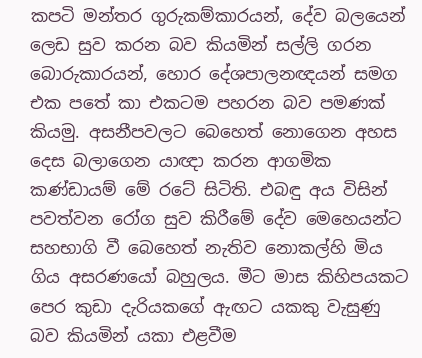කපටි මන්තර ගුරුකම්කාරයන්, දේව බලයෙන් ලෙඩ සුව කරන බව කියමින් සල්ලි ගරන බොරුකාරයන්, හොර දේශපාලනඥයන් සමග එක පතේ කා එකටම පහරන බව පමණක් කියමු. අසනීපවලට බෙහෙත් නොගෙන අහස දෙස බලාගෙන යාඥා කරන ආගමික කණ්ඩායම් මේ රටේ සිටිති. එබඳු අය විසින් පවත්වන රෝග සුව කිරීමේ දේව මෙහෙයන්ට සහභාගි වී බෙහෙත් නැතිව නොකල්හි මිය ගිය අසරණයෝ බහුලය. මීට මාස කිහිපයකට පෙර කුඩා දැරියකගේ ඇඟට යකකු වැසුණු බව කියමින් යකා එළවීම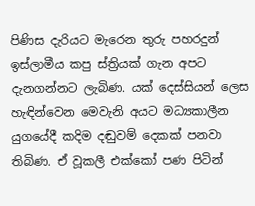පිණිස දැරියට මැරෙන තුරු පහරදුන් ඉස්ලාමීය කපු ස්ත්‍රියක් ගැන අපට දැනගන්නට ලැබිණ. යක් දෙස්සියන් ලෙස හැඳින්වෙන මෙවැනි අයට මධ්‍යකාලීන යුගයේදී කදිම දඬුවම් දෙකක් පනවා තිබිණ. ඒ වූකලී එක්කෝ පණ පිටින්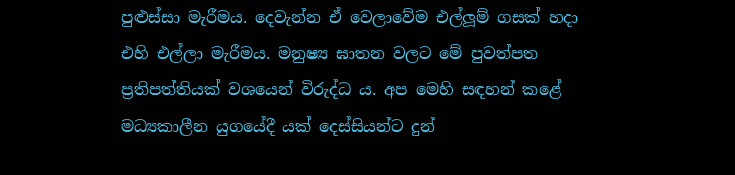පුළුස්සා මැරීමය. දෙවැන්න ඒ වෙලාවේම එල්ලූම් ගසක් හදා එහි එල්ලා මැරීමය. මනුෂ්‍ය ඝාතන වලට මේ පුවත්පත ප්‍රතිපත්තියක් වශයෙන් විරුද්ධ ය. අප මෙහි සඳහන් කළේ මධ්‍යකාලීන යුගයේදී යක් දෙස්සියන්ට දුන්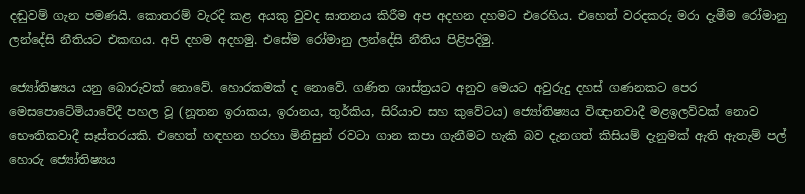දඬුවම් ගැන පමණයි. කොතරම් වැරදි කළ අයකු වුවද ඝාතනය කිරීම අප අදහන දහමට එරෙහිය. එහෙත් වරදකරු මරා දැමීම රෝමානු ලන්දේසි නීතියට එකඟය. අපි දහම අදහමු. එසේම රෝමානු ලන්දේසි නීතිය පිළිපදිමු.

ජ්‍යෝතිෂ්‍යය යනු බොරුවක් නොවේ. හොරකමක් ද නොවේ. ගණිත ශාස්ත්‍රයට අනුව මෙයට අවුරුදු දහස් ගණනකට පෙර මෙසපොටේමියාවේදී පහල වූ (නූතන ඉරාකය, ඉරානය, තුර්කිය, සිරියාව සහ කුවේටය) ජ්‍යෝතිෂ්‍යය විඥානවාදී මළඉලව්වක් නොව භෞතිකවාදී සෑස්තරයකි. එහෙත් හඳහන හරහා මිනිසුන් රවටා ගාන කපා ගැනීමට හැකි බව දැනගත් කිසියම් දැනුමක් ඇති ඇතැම් පල් හොරු ජ්‍යෝතිෂ්‍යය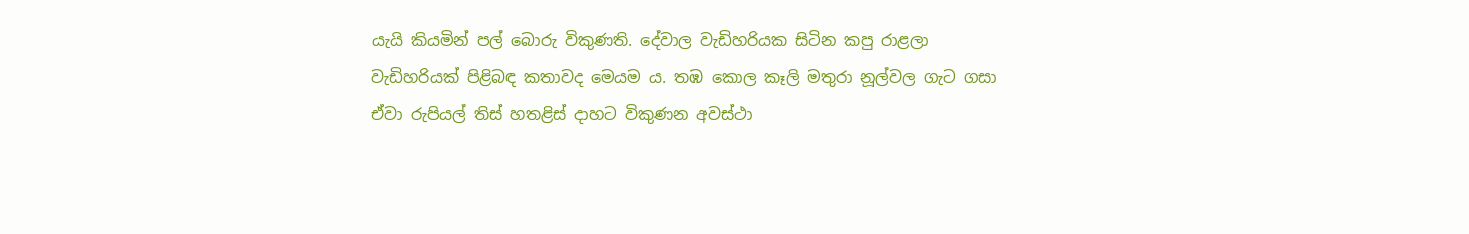යැයි කියමින් පල් බොරු විකුණති. දේවාල වැඩිහරියක සිටින කපු රාළලා වැඩිහරියක් පිළිබඳ කතාවද මෙයම ය. තඹ කොල කෑලි මතුරා නූල්වල ගැට ගසා ඒවා රුපියල් තිස් හතළිස් දාහට විකුණන අවස්ථා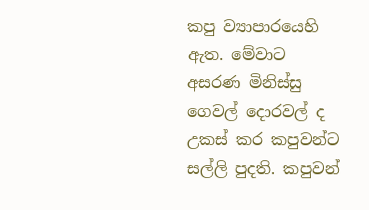කපු ව්‍යාපාරයෙහි ඇත. මේවාට අසරණ මිනිස්සු ගෙවල් දොරවල් ද උකස් කර කපුවන්ට සල්ලි පුදති. කපුවන්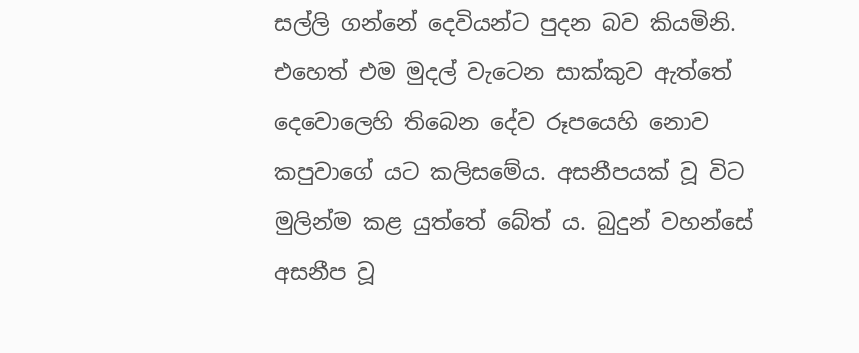සල්ලි ගන්නේ දෙවියන්ට පුදන බව කියමිනි. එහෙත් එම මුදල් වැටෙන සාක්කුව ඇත්තේ දෙවොලෙහි තිබෙන දේව රූපයෙහි නොව කපුවාගේ යට කලිසමේය. අසනීපයක් වූ විට මුලින්ම කළ යුත්තේ බේත් ය. බුදුන් වහන්සේ අසනීප වූ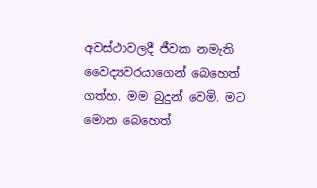අවස්ථාවලදී ජීවක නමැති වෛද්‍යවරයාගෙන් බෙහෙත් ගත්හ. මම බුදුන් වෙමි. මට මොන බෙහෙත්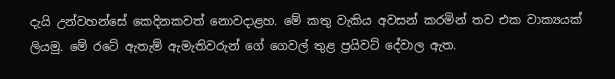දැයි උන්වහන්සේ කෙදිනකවත් නොවදාළහ. මේ කතු වැකිය අවසන් කරමින් තව එක වාක්‍යයක් ලියමු. මේ රටේ ඇතැම් ඇමැතිවරුන් ගේ ගෙවල් තුළ ප්‍රයිවට් දේවාල ඇත.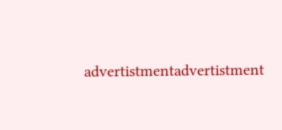advertistmentadvertistment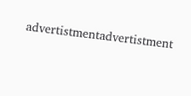advertistmentadvertistment